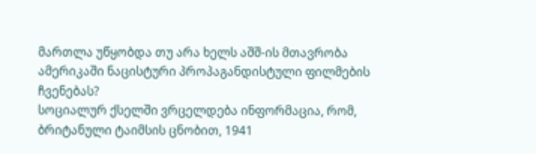მართლა უწყობდა თუ არა ხელს აშშ-ის მთავრობა ამერიკაში ნაცისტური პროპაგანდისტული ფილმების ჩვენებას?
სოციალურ ქსელში ვრცელდება ინფორმაცია, რომ, ბრიტანული ტაიმსის ცნობით, 1941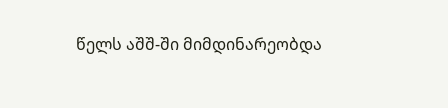წელს აშშ-ში მიმდინარეობდა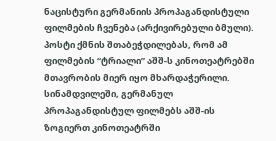ნაცისტური გერმანიის პროპაგანდისტული ფილმების ჩვენება (არქივირებული ბმული). პოსტი ქმნის შთაბეჭდილებას, რომ ამ ფილმების “ტრიალი” აშშ-ს კინოთეატრებში მთავრობის მიერ იყო მხარდაჭერილი. სინამდვილეში, გერმანულ პროპაგანდისტულ ფილმებს აშშ-ის ზოგიერთ კინოთეატრში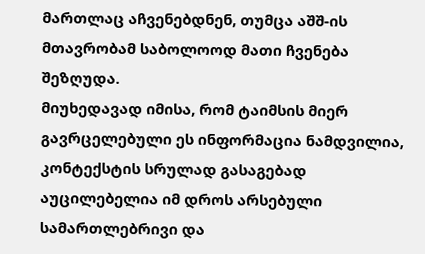მართლაც აჩვენებდნენ, თუმცა აშშ-ის მთავრობამ საბოლოოდ მათი ჩვენება შეზღუდა.
მიუხედავად იმისა, რომ ტაიმსის მიერ გავრცელებული ეს ინფორმაცია ნამდვილია, კონტექსტის სრულად გასაგებად აუცილებელია იმ დროს არსებული სამართლებრივი და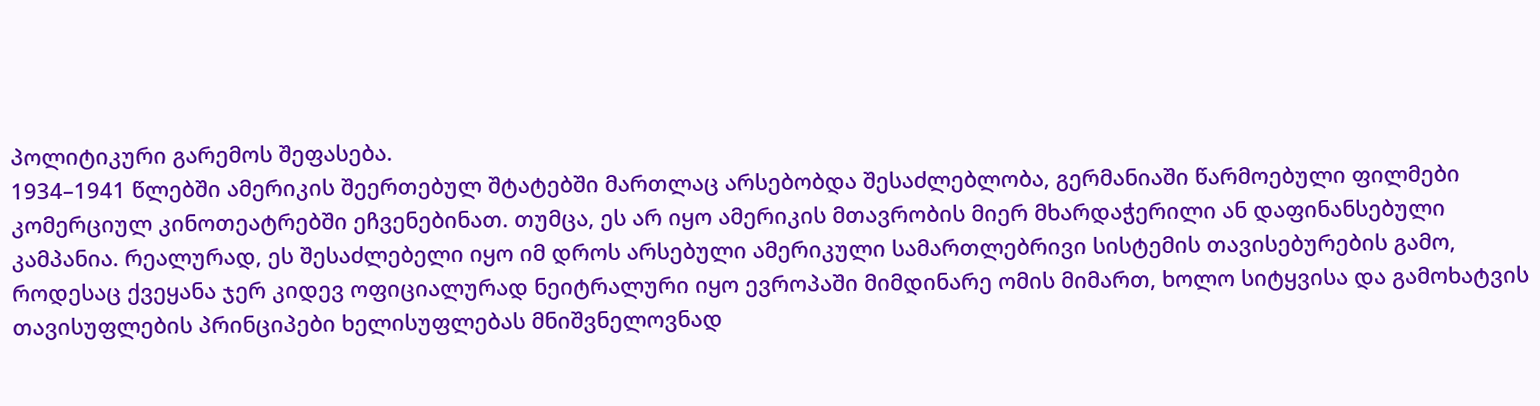პოლიტიკური გარემოს შეფასება.
1934–1941 წლებში ამერიკის შეერთებულ შტატებში მართლაც არსებობდა შესაძლებლობა, გერმანიაში წარმოებული ფილმები კომერციულ კინოთეატრებში ეჩვენებინათ. თუმცა, ეს არ იყო ამერიკის მთავრობის მიერ მხარდაჭერილი ან დაფინანსებული კამპანია. რეალურად, ეს შესაძლებელი იყო იმ დროს არსებული ამერიკული სამართლებრივი სისტემის თავისებურების გამო, როდესაც ქვეყანა ჯერ კიდევ ოფიციალურად ნეიტრალური იყო ევროპაში მიმდინარე ომის მიმართ, ხოლო სიტყვისა და გამოხატვის თავისუფლების პრინციპები ხელისუფლებას მნიშვნელოვნად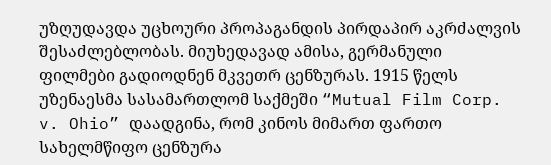უზღუდავდა უცხოური პროპაგანდის პირდაპირ აკრძალვის შესაძლებლობას. მიუხედავად ამისა, გერმანული ფილმები გადიოდნენ მკვეთრ ცენზურას. 1915 წელს უზენაესმა სასამართლომ საქმეში “Mutual Film Corp. v. Ohio” დაადგინა, რომ კინოს მიმართ ფართო სახელმწიფო ცენზურა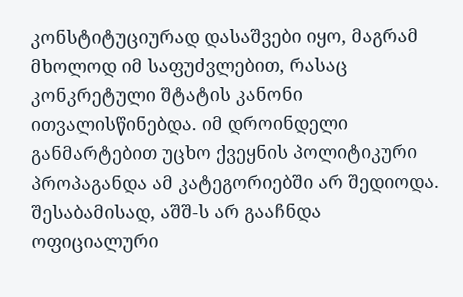კონსტიტუციურად დასაშვები იყო, მაგრამ მხოლოდ იმ საფუძვლებით, რასაც კონკრეტული შტატის კანონი ითვალისწინებდა. იმ დროინდელი განმარტებით უცხო ქვეყნის პოლიტიკური პროპაგანდა ამ კატეგორიებში არ შედიოდა. შესაბამისად, აშშ-ს არ გააჩნდა ოფიციალური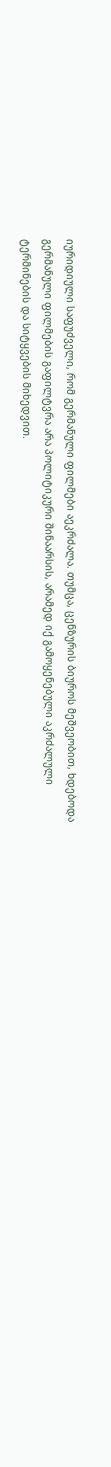იურიდიული საფუძველი, რომ გერმანული ფილმები აეკრძალა. თუმცა, ცენზურის ბიუროს მეშვეობით, ხდებოდა გერმანული ფილმების გაფილტვრა არა პოლიტიკური შინაარსის, არამედ იქ გამოყენებული აკრძალული ტერმინების და სიტყვების მიხედვით.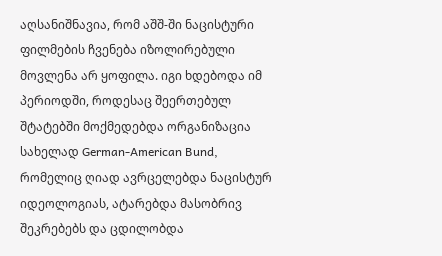აღსანიშნავია, რომ აშშ-ში ნაცისტური ფილმების ჩვენება იზოლირებული მოვლენა არ ყოფილა. იგი ხდებოდა იმ პერიოდში, როდესაც შეერთებულ შტატებში მოქმედებდა ორგანიზაცია სახელად German-American Bund, რომელიც ღიად ავრცელებდა ნაცისტურ იდეოლოგიას, ატარებდა მასობრივ შეკრებებს და ცდილობდა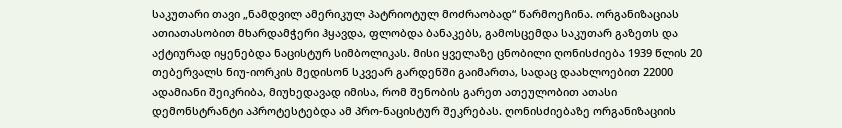საკუთარი თავი „ნამდვილ ამერიკულ პატრიოტულ მოძრაობად“ წარმოეჩინა. ორგანიზაციას ათიათასობით მხარდამჭერი ჰყავდა, ფლობდა ბანაკებს, გამოსცემდა საკუთარ გაზეთს და აქტიურად იყენებდა ნაცისტურ სიმბოლიკას. მისი ყველაზე ცნობილი ღონისძიება 1939 წლის 20 თებერვალს ნიუ-იორკის მედისონ სკვეარ გარდენში გაიმართა, სადაც დაახლოებით 22000 ადამიანი შეიკრიბა, მიუხედავად იმისა, რომ შენობის გარეთ ათეულობით ათასი დემონსტრანტი აპროტესტებდა ამ პრო-ნაცისტურ შეკრებას. ღონისძიებაზე ორგანიზაციის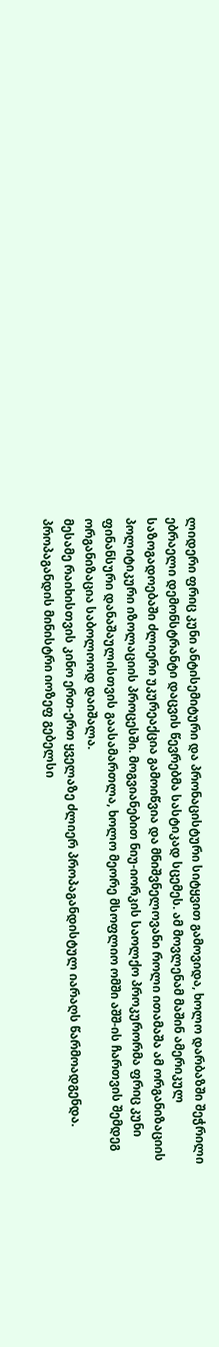ლიდერი ფრიც კუნი ანტისემიტური და პრონაცისტური სიტყვით გამოვიდა, ხოლო დარბაზში შეჭრილი ებრაელი დემონსტრანტი დაცვის წევრებმა სასტიკად სცემეს. ამ მოვლენამ მაშინ ამერიკულ საზოგადოებაში ძლიერი უკურეაქცია გამოიწვია და მნიშვნელოვანი როლი ითამაშა ამ ორგანიზაციის პოლიტიკური იზოლაციის პროცესში. მოგვიანებით ნიუ-იორკის საოლქო პროკურორმა ფრიც კუნი ფინანსური დანაშაულისთვის გაასამართლა, ხოლო მეორე მსოფლიო ომში აშშ-ის ჩართვის შემდეგ ორგანიზაცია საბოლოოდ დაიშალა.
მესამე რაიხისთვის კინო ერთ-ერთ ყველაზე ძლიერ პროპაგანდისტულ იარაღს წარმოადგენდა. პროპაგანდის მინისტრი იოზეფ გებელსი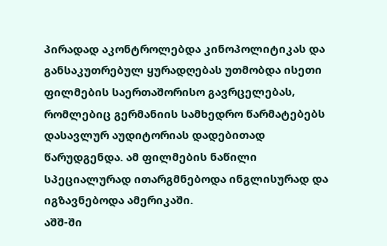პირადად აკონტროლებდა კინოპოლიტიკას და განსაკუთრებულ ყურადღებას უთმობდა ისეთი ფილმების საერთაშორისო გავრცელებას, რომლებიც გერმანიის სამხედრო წარმატებებს დასავლურ აუდიტორიას დადებითად წარუდგენდა. ამ ფილმების ნაწილი სპეციალურად ითარგმნებოდა ინგლისურად და იგზავნებოდა ამერიკაში.
აშშ-ში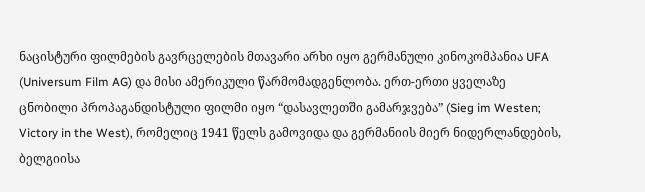ნაცისტური ფილმების გავრცელების მთავარი არხი იყო გერმანული კინოკომპანია UFA (Universum Film AG) და მისი ამერიკული წარმომადგენლობა. ერთ-ერთი ყველაზე ცნობილი პროპაგანდისტული ფილმი იყო “დასავლეთში გამარჯვება” (Sieg im Westen; Victory in the West), რომელიც 1941 წელს გამოვიდა და გერმანიის მიერ ნიდერლანდების, ბელგიისა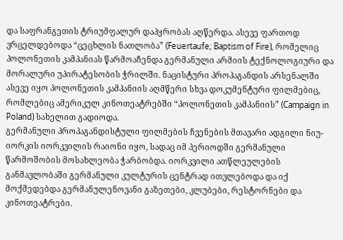და საფრანგეთის ტრიუმფალურ დაპყრობას აღწერდა. ასევე ფართოდ ვრცელდებოდა “ცეცხლის ნათლობა” (Feuertaufe; Baptism of Fire), რომელიც პოლონეთის კამპანიას წარმოაჩენდა გერმანული არმიის ტექნოლოგიური და მორალური უპირატესობის ჭრილში. ნაცისტური პროპაგანდის არსენალში ასევე იყო პოლონეთის კამპანიის აღმწერი სხვა დოკუმენტური ფილმებიც, რომლებიც ამერიკულ კინოთეატრებში “პოლონეთის კამპანიის” (Campaign in Poland) სახელით გადიოდა.
გერმანული პროპაგანდისტული ფილმების ჩვენების მთავარი ადგილი ნიუ-იორკის იორკვილის რაიონი იყო, სადაც იმ პერიოდში გერმანული წარმოშობის მოსახლეობა ჭარბობდა. იორკვილი ათწლეულების განმავლობაში გერმანული კულტურის ცენტრად ითვლებოდა და იქ მოქმედებდა გერმანულენოვანი გაზეთები, კლუბები, რესტორნები და კინოთეატრები.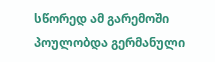სწორედ ამ გარემოში პოულობდა გერმანული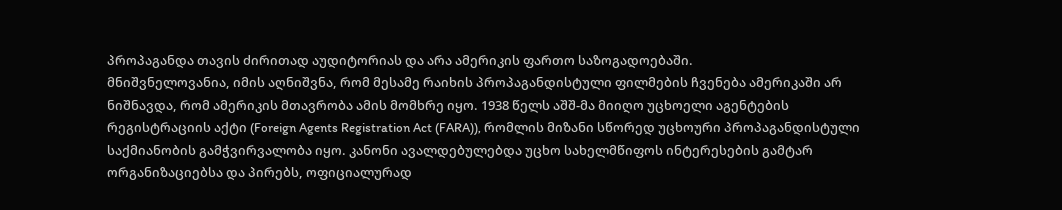პროპაგანდა თავის ძირითად აუდიტორიას და არა ამერიკის ფართო საზოგადოებაში.
მნიშვნელოვანია, იმის აღნიშვნა, რომ მესამე რაიხის პროპაგანდისტული ფილმების ჩვენება ამერიკაში არ ნიშნავდა, რომ ამერიკის მთავრობა ამის მომხრე იყო. 1938 წელს აშშ-მა მიიღო უცხოელი აგენტების რეგისტრაციის აქტი (Foreign Agents Registration Act (FARA)), რომლის მიზანი სწორედ უცხოური პროპაგანდისტული საქმიანობის გამჭვირვალობა იყო. კანონი ავალდებულებდა უცხო სახელმწიფოს ინტერესების გამტარ ორგანიზაციებსა და პირებს, ოფიციალურად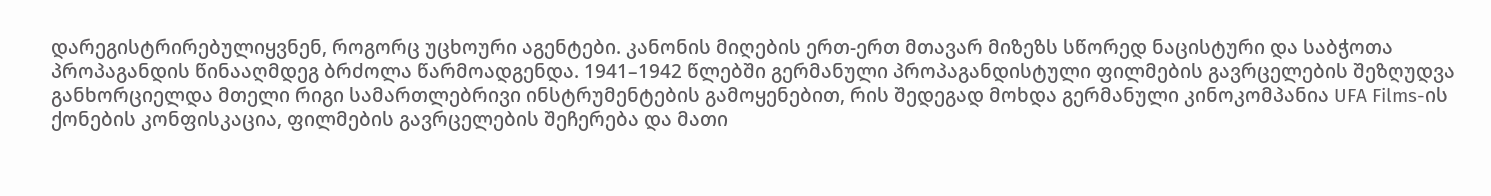დარეგისტრირებულიყვნენ, როგორც უცხოური აგენტები. კანონის მიღების ერთ-ერთ მთავარ მიზეზს სწორედ ნაცისტური და საბჭოთა პროპაგანდის წინააღმდეგ ბრძოლა წარმოადგენდა. 1941–1942 წლებში გერმანული პროპაგანდისტული ფილმების გავრცელების შეზღუდვა განხორციელდა მთელი რიგი სამართლებრივი ინსტრუმენტების გამოყენებით, რის შედეგად მოხდა გერმანული კინოკომპანია UFA Films-ის ქონების კონფისკაცია, ფილმების გავრცელების შეჩერება და მათი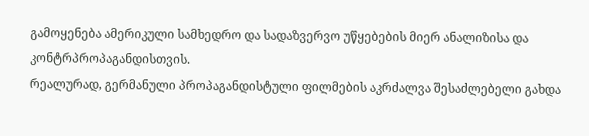გამოყენება ამერიკული სამხედრო და სადაზვერვო უწყებების მიერ ანალიზისა და კონტრპროპაგანდისთვის.
რეალურად, გერმანული პროპაგანდისტული ფილმების აკრძალვა შესაძლებელი გახდა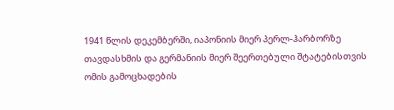1941 წლის დეკემბერში, იაპონიის მიერ პერლ-ჰარბორზე თავდასხმის და გერმანიის მიერ შეერთებული შტატებისთვის ომის გამოცხადების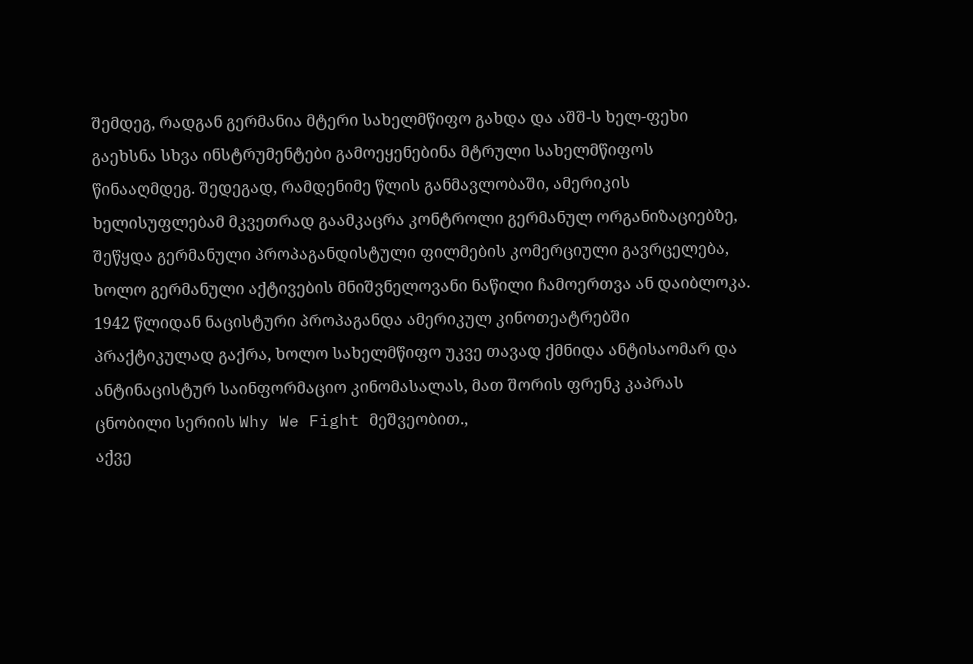შემდეგ, რადგან გერმანია მტერი სახელმწიფო გახდა და აშშ-ს ხელ-ფეხი გაეხსნა სხვა ინსტრუმენტები გამოეყენებინა მტრული სახელმწიფოს წინააღმდეგ. შედეგად, რამდენიმე წლის განმავლობაში, ამერიკის ხელისუფლებამ მკვეთრად გაამკაცრა კონტროლი გერმანულ ორგანიზაციებზე, შეწყდა გერმანული პროპაგანდისტული ფილმების კომერციული გავრცელება, ხოლო გერმანული აქტივების მნიშვნელოვანი ნაწილი ჩამოერთვა ან დაიბლოკა. 1942 წლიდან ნაცისტური პროპაგანდა ამერიკულ კინოთეატრებში პრაქტიკულად გაქრა, ხოლო სახელმწიფო უკვე თავად ქმნიდა ანტისაომარ და ანტინაცისტურ საინფორმაციო კინომასალას, მათ შორის ფრენკ კაპრას ცნობილი სერიის Why We Fight მეშვეობით.,
აქვე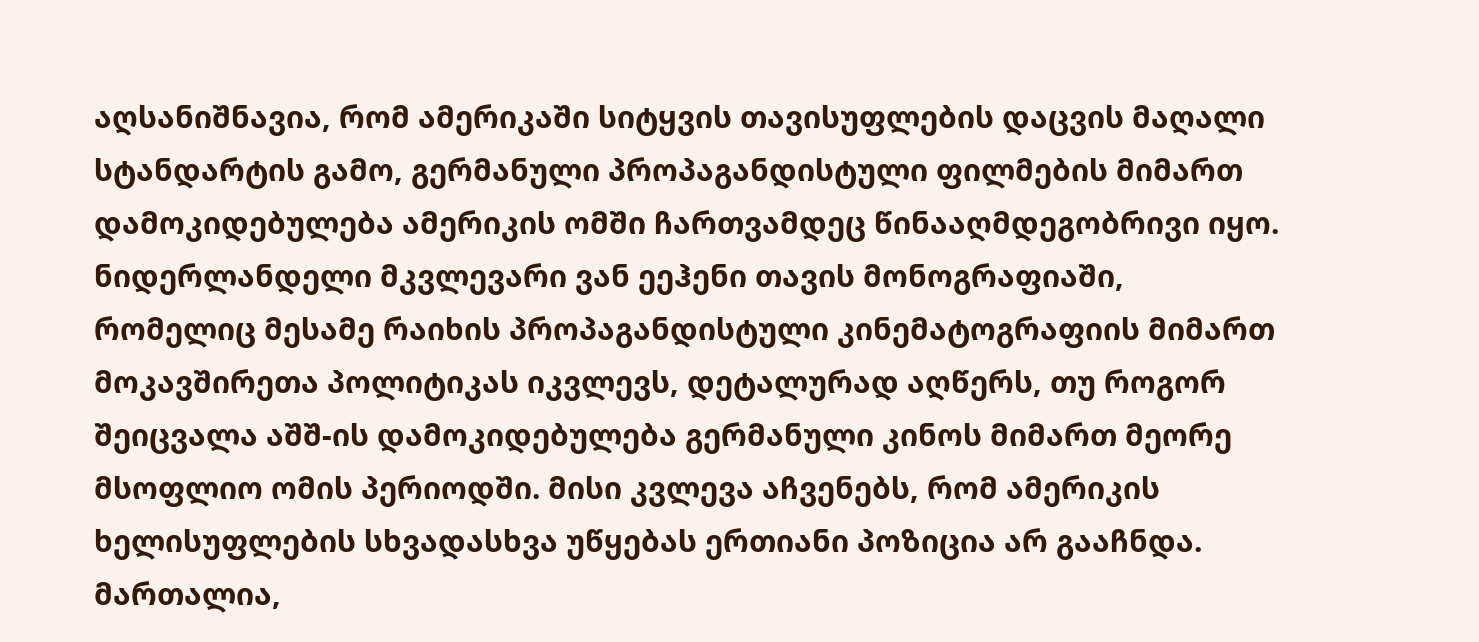აღსანიშნავია, რომ ამერიკაში სიტყვის თავისუფლების დაცვის მაღალი სტანდარტის გამო, გერმანული პროპაგანდისტული ფილმების მიმართ დამოკიდებულება ამერიკის ომში ჩართვამდეც წინააღმდეგობრივი იყო. ნიდერლანდელი მკვლევარი ვან ეეჰენი თავის მონოგრაფიაში, რომელიც მესამე რაიხის პროპაგანდისტული კინემატოგრაფიის მიმართ მოკავშირეთა პოლიტიკას იკვლევს, დეტალურად აღწერს, თუ როგორ შეიცვალა აშშ-ის დამოკიდებულება გერმანული კინოს მიმართ მეორე მსოფლიო ომის პერიოდში. მისი კვლევა აჩვენებს, რომ ამერიკის ხელისუფლების სხვადასხვა უწყებას ერთიანი პოზიცია არ გააჩნდა. მართალია,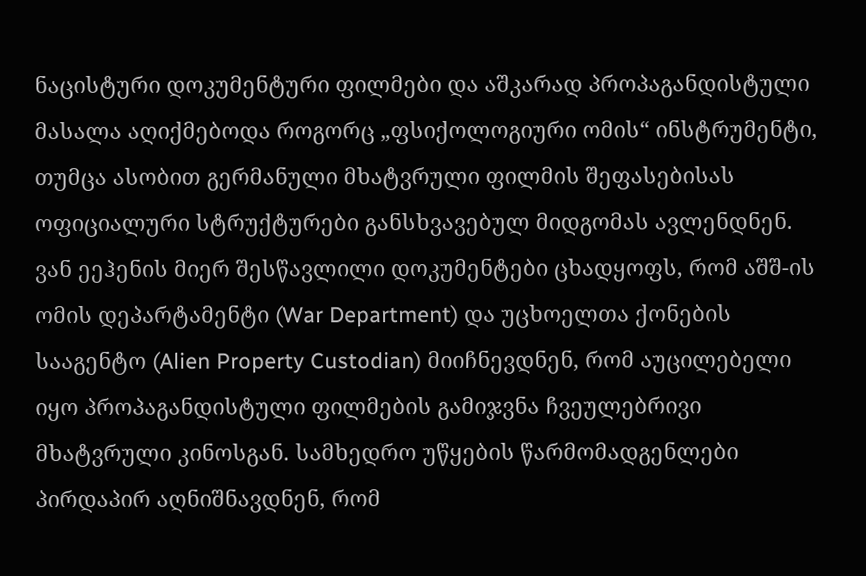ნაცისტური დოკუმენტური ფილმები და აშკარად პროპაგანდისტული მასალა აღიქმებოდა როგორც „ფსიქოლოგიური ომის“ ინსტრუმენტი, თუმცა ასობით გერმანული მხატვრული ფილმის შეფასებისას ოფიციალური სტრუქტურები განსხვავებულ მიდგომას ავლენდნენ.
ვან ეეჰენის მიერ შესწავლილი დოკუმენტები ცხადყოფს, რომ აშშ-ის ომის დეპარტამენტი (War Department) და უცხოელთა ქონების სააგენტო (Alien Property Custodian) მიიჩნევდნენ, რომ აუცილებელი იყო პროპაგანდისტული ფილმების გამიჯვნა ჩვეულებრივი მხატვრული კინოსგან. სამხედრო უწყების წარმომადგენლები პირდაპირ აღნიშნავდნენ, რომ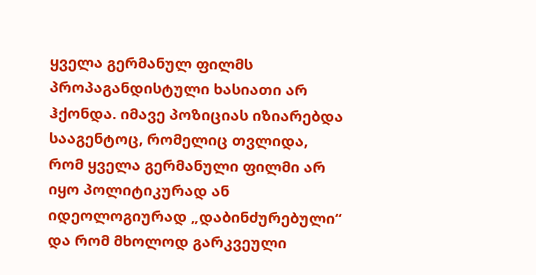ყველა გერმანულ ფილმს პროპაგანდისტული ხასიათი არ ჰქონდა. იმავე პოზიციას იზიარებდა სააგენტოც, რომელიც თვლიდა, რომ ყველა გერმანული ფილმი არ იყო პოლიტიკურად ან იდეოლოგიურად „დაბინძურებული“ და რომ მხოლოდ გარკვეული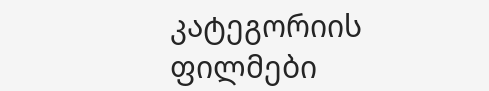კატეგორიის ფილმები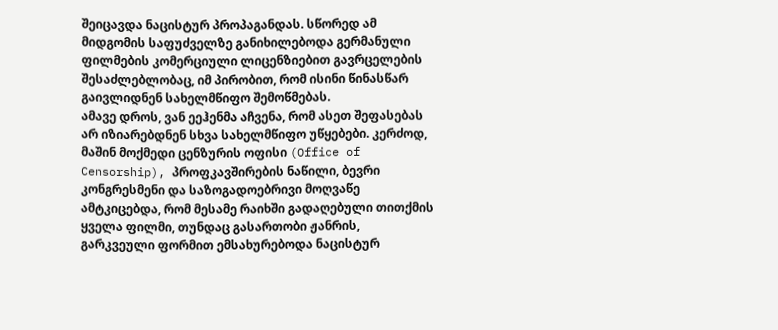შეიცავდა ნაცისტურ პროპაგანდას. სწორედ ამ მიდგომის საფუძველზე განიხილებოდა გერმანული ფილმების კომერციული ლიცენზიებით გავრცელების შესაძლებლობაც, იმ პირობით, რომ ისინი წინასწარ გაივლიდნენ სახელმწიფო შემოწმებას.
ამავე დროს, ვან ეეჰენმა აჩვენა, რომ ასეთ შეფასებას არ იზიარებდნენ სხვა სახელმწიფო უწყებები. კერძოდ, მაშინ მოქმედი ცენზურის ოფისი (Office of Censorship), პროფკავშირების ნაწილი, ბევრი კონგრესმენი და საზოგადოებრივი მოღვაწე ამტკიცებდა, რომ მესამე რაიხში გადაღებული თითქმის ყველა ფილმი, თუნდაც გასართობი ჟანრის, გარკვეული ფორმით ემსახურებოდა ნაცისტურ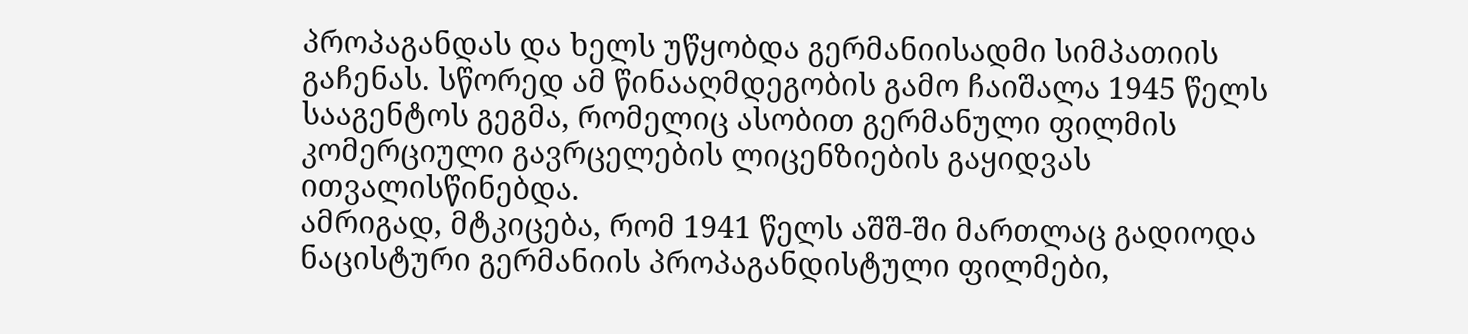პროპაგანდას და ხელს უწყობდა გერმანიისადმი სიმპათიის გაჩენას. სწორედ ამ წინააღმდეგობის გამო ჩაიშალა 1945 წელს სააგენტოს გეგმა, რომელიც ასობით გერმანული ფილმის კომერციული გავრცელების ლიცენზიების გაყიდვას ითვალისწინებდა.
ამრიგად, მტკიცება, რომ 1941 წელს აშშ-ში მართლაც გადიოდა ნაცისტური გერმანიის პროპაგანდისტული ფილმები,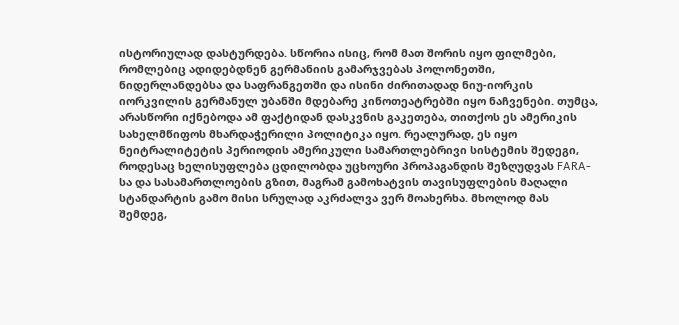ისტორიულად დასტურდება. სწორია ისიც, რომ მათ შორის იყო ფილმები, რომლებიც ადიდებდნენ გერმანიის გამარჯვებას პოლონეთში, ნიდერლანდებსა და საფრანგეთში და ისინი ძირითადად ნიუ-იორკის იორკვილის გერმანულ უბანში მდებარე კინოთეატრებში იყო ნაჩვენები. თუმცა, არასწორი იქნებოდა ამ ფაქტიდან დასკვნის გაკეთება, თითქოს ეს ამერიკის სახელმწიფოს მხარდაჭერილი პოლიტიკა იყო. რეალურად, ეს იყო ნეიტრალიტეტის პერიოდის ამერიკული სამართლებრივი სისტემის შედეგი, როდესაც ხელისუფლება ცდილობდა უცხოური პროპაგანდის შეზღუდვას FARA-სა და სასამართლოების გზით, მაგრამ გამოხატვის თავისუფლების მაღალი სტანდარტის გამო მისი სრულად აკრძალვა ვერ მოახერხა. მხოლოდ მას შემდეგ,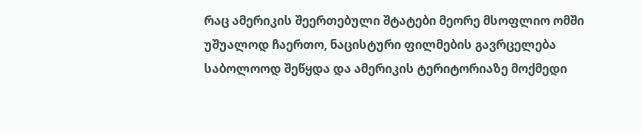რაც ამერიკის შეერთებული შტატები მეორე მსოფლიო ომში უშუალოდ ჩაერთო, ნაცისტური ფილმების გავრცელება საბოლოოდ შეწყდა და ამერიკის ტერიტორიაზე მოქმედი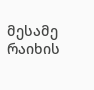მესამე რაიხის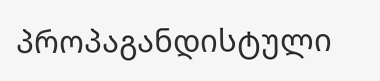პროპაგანდისტული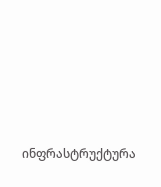ინფრასტრუქტურა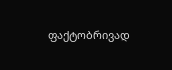ფაქტობრივად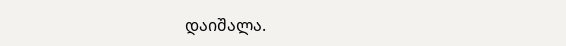დაიშალა.